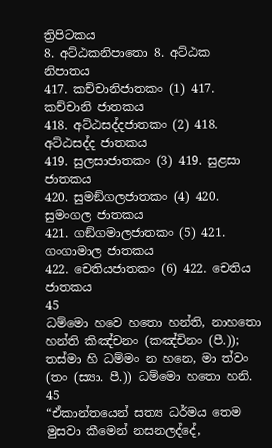ත්‍රිපිටකය
8. අට්ඨකනිපාතො 8. අට්ඨක නිපාතය
417. කච්චානිජාතකං (1) 417. කච්චානි ජාතකය
418. අට්ඨසද්දජාතකං (2) 418. අට්ඨසද්ද ජාතකය
419. සුලසාජාතකං (3) 419. සුළසා ජාතකය
420. සුමඞ්ගලජාතකං (4) 420. සුමංගල ජාතකය
421. ගඞ්ගමාලජාතකං (5) 421. ගංගාමාල ජාතකය
422. චෙතියජාතකං (6) 422. චෙතිය ජාතකය
45
ධම්මො හවෙ හතො හන්ති, නාහතො හන්ති කිඤ්චනං (කඤ්චිනං (පී.));
තස්මා හි ධම්මං න හනෙ, මා ත්වං (තං (ස්‍යා. පී.)) ධම්මො හතො හනි.
45
“ඒකාන්තයෙන් සත්‍ය ධර්මය තෙම මුසවා කීමෙන් නසනලද්දේ,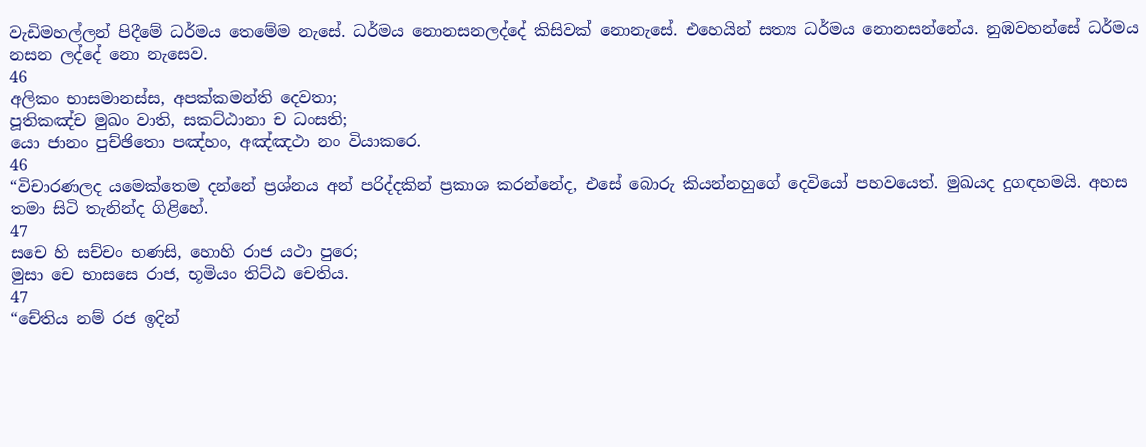වැඩිමහල්ලන් පිදීමේ ධර්මය තෙමේම නැසේ. ධර්මය නොනසනලද්දේ කිසිවක් නොනැසේ. එහෙයින් සත්‍ය ධර්මය නොනසන්නේය. නුඹවහන්සේ ධර්මය නසන ලද්දේ නො නැසෙව.
46
අලිකං භාසමානස්ස, අපක්කමන්ති දෙවතා;
පූතිකඤ්ච මුඛං වාති, සකට්ඨානා ච ධංසති;
යො ජානං පුච්ඡිතො පඤ්හං, අඤ්ඤථා නං වියාකරෙ.
46
“විචාරණලද යමෙක්තෙම දන්නේ ප්‍රශ්නය අන් පරිද්දකින් ප්‍රකාශ කරන්නේද, එසේ බොරු කියන්නහුගේ දෙවියෝ පහවයෙත්. මුඛයද දුගඳහමයි. අහස තමා සිටි තැනින්ද ගිළිහේ.
47
සචෙ හි සච්චං භණසි, හොහි රාජ යථා පුරෙ;
මුසා චෙ භාසසෙ රාජ, භූමියං තිට්ඨ චෙතිය.
47
“චේතිය නම් රජ ඉදින්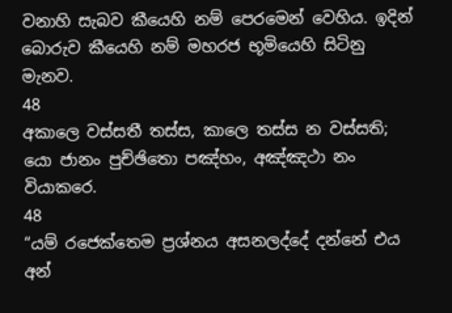වනාහි සැබව කීයෙහි නම් පෙරමෙන් වෙහිය. ඉදින් බොරුව කීයෙහි නම් මහරජ භූමියෙහි සිටිනු මැනව.
48
අකාලෙ වස්සතී තස්ස, කාලෙ තස්ස න වස්සති;
යො ජානං පුච්ඡිතො පඤ්හං, අඤ්ඤථා නං වියාකරෙ.
48
“යම් රජෙක්තෙම ප්‍රශ්නය අසනලද්දේ දන්නේ එය අන්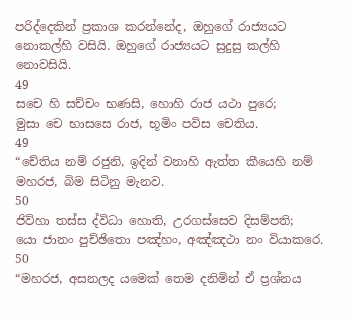පරිද්දෙකින් ප්‍රකාශ කරන්නේද, ඔහුගේ රාජ්‍යයට නොකල්හි වසියි. ඔහුගේ රාජ්‍යයට සුදුසු කල්හි නොවසියි.
49
සචෙ හි සච්චං භණසි, හොහි රාජ යථා පුරෙ;
මුසා චෙ භාසසෙ රාජ, භූමිං පවිස චෙතිය.
49
“චේතිය නම් රජුනි, ඉදින් වනාහි ඇත්ත කීයෙහි නම් මහරජ, බිම සිටිනු මැනව.
50
ජිව්හා තස්ස ද්විධා හොති, උරගස්සෙව දිසම්පති;
යො ජානං පුච්ඡිතො පඤ්හං, අඤ්ඤථා නං වියාකරෙ.
50
“මහරජ, අසනලද යමෙක් තෙම දනිමින් ඒ ප්‍රශ්නය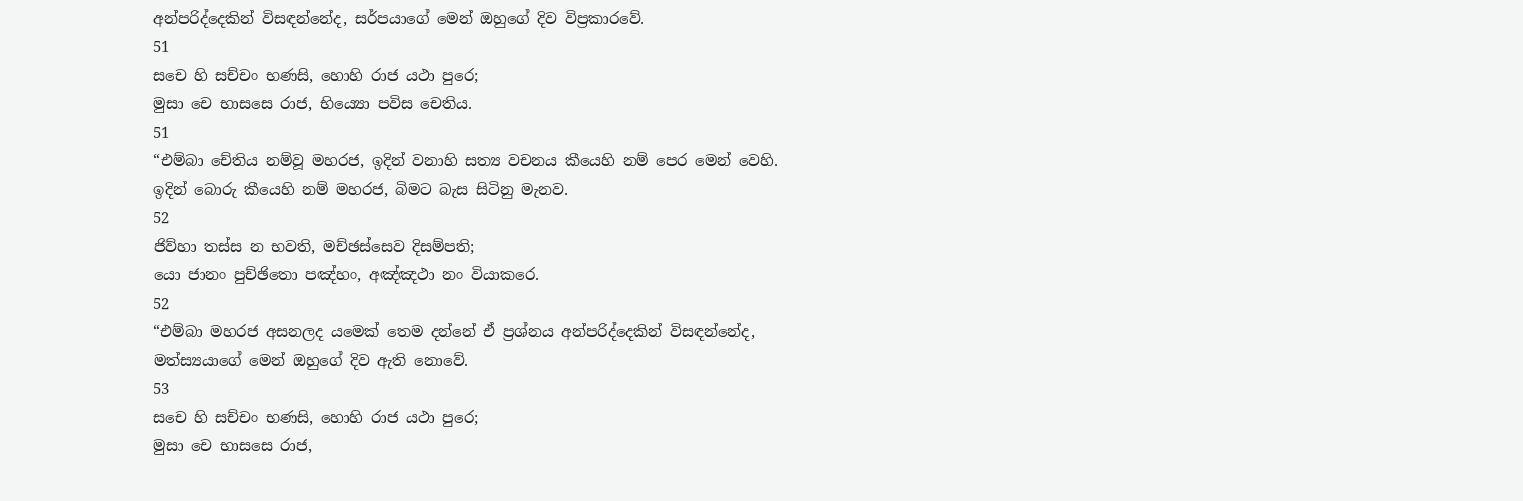අන්පරිද්දෙකින් විසඳන්නේද, සර්පයාගේ මෙන් ඔහුගේ දිව විප්‍රකාරවේ.
51
සචෙ හි සච්චං භණසි, හොහි රාජ යථා පුරෙ;
මුසා චෙ භාසසෙ රාජ, භිය්‍යො පවිස චෙතිය.
51
“එම්බා චේතිය නම්වූ මහරජ, ඉදින් වනාහි සත්‍ය වචනය කීයෙහි නම් පෙර මෙන් වෙහි. ඉදින් බොරු කීයෙහි නම් මහරජ, බිමට බැස සිටිනු මැනව.
52
ජිව්හා තස්ස න භවති, මච්ඡස්සෙව දිසම්පති;
යො ජානං පුච්ඡිතො පඤ්හං, අඤ්ඤථා නං වියාකරෙ.
52
“එම්බා මහරජ අසනලද යමෙක් තෙම දන්නේ ඒ ප්‍රශ්නය අන්පරිද්දෙකින් විසඳන්නේද, මත්ස්‍යයාගේ මෙන් ඔහුගේ දිව ඇති නොවේ.
53
සචෙ හි සච්චං භණසි, හොහි රාජ යථා පුරෙ;
මුසා චෙ භාසසෙ රාජ,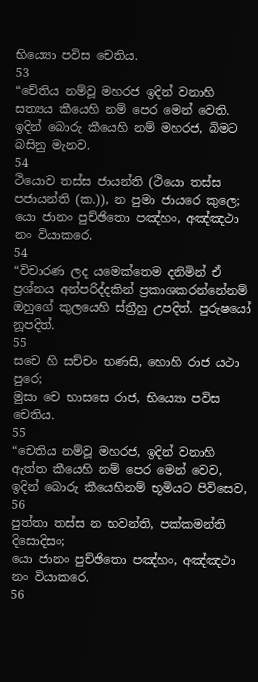භිය්‍යො පවිස චෙතිය.
53
“චේතිය නම්වූ මහරජ ඉදින් වනාහි සත්‍යය කීයෙහි නම් පෙර මෙන් වෙති. ඉදින් බොරු කීයෙහි නම් මහරජ, බිමට බසිනු මැනව.
54
ථියොව තස්ස ජායන්ති (ථියො තස්ස පජායන්ති (ක.)), න පුමා ජායරෙ කුලෙ;
යො ජානං පුච්ඡිතො පඤ්හං, අඤ්ඤථා නං වියාකරෙ.
54
“විචාරණ ලද යමෙක්තෙම දනිමින් ඒ ප්‍රශ්නය අන්පරිද්දකින් ප්‍රකාශකරන්නේනම් ඔහුගේ කුලයෙහි ස්ත්‍රීහු උපදිත්. පුරුෂයෝ නූපදිත්.
55
සචෙ හි සච්චං භණසි, හොහි රාජ යථා පුරෙ;
මුසා චෙ භාසසෙ රාජ, භිය්‍යො පවිස චෙතිය.
55
“චෙතිය නම්වූ මහරජ, ඉදින් වනාහි ඇත්ත කීයෙහි නම් පෙර මෙන් වෙව, ඉදින් බොරු කීයෙහිනම් භූමියට පිවිසෙව,
56
පුත්තා තස්ස න භවන්ති, පක්කමන්ති දිසොදිසං;
යො ජානං පුච්ඡිතො පඤ්හං, අඤ්ඤථා නං වියාකරෙ.
56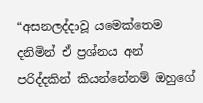“අසනලද්දාවූ යමෙක්තෙම දනිමින් ඒ ප්‍රශ්නය අන් පරිද්දකින් කියන්නේනම් ඔහුගේ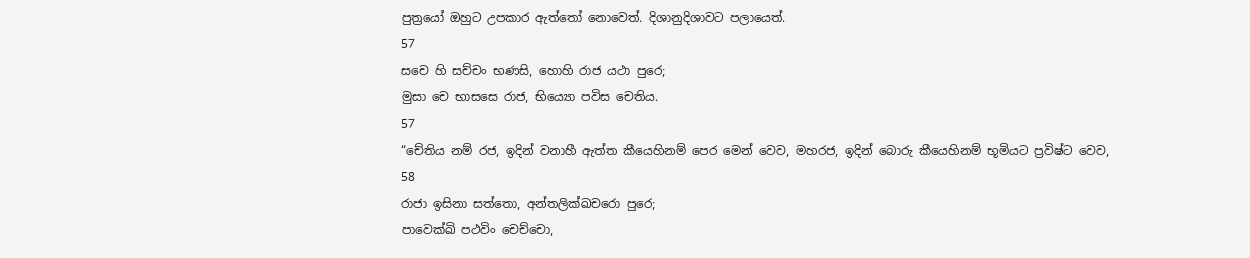පුත්‍රයෝ ඔහුට උපකාර ඇත්තෝ නොවෙත්. දිශානුදිශාවට පලායෙත්.
57
සචෙ හි සච්චං භණසි, හොහි රාජ යථා පුරෙ;
මුසා චෙ භාසසෙ රාජ, භිය්‍යො පවිස චෙතිය.
57
“චේතිය නම් රජ, ඉදින් වනාහී ඇත්ත කීයෙහිනම් පෙර මෙන් වෙව, මහරජ, ඉදින් බොරු කීයෙහිනම් භූමියට ප්‍රවිෂ්ට වෙව,
58
රාජා ඉසිනා සත්තො, අන්තලික්ඛචරො පුරෙ;
පාවෙක්ඛි පථවිං චෙච්චො,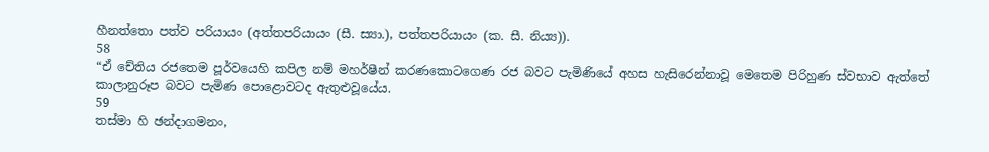හීනත්තො පත්ව පරියායං (අත්තපරියායං (සී. ස්‍යා.), පත්තපරියායං (ක. සී. නිය්‍ය)).
58
“ඒ චේතිය රජතෙම පූර්වයෙහි කපිල නම් මහර්ෂීන් කරණකොටගෙණ රජ බවට පැමිණියේ අහස හැසිරෙන්නාවූ මෙතෙම පිරිහුණ ස්වභාව ඇත්තේ කාලානුරූප බවට පැමිණ පොළොවටද ඇතුළුවූයේය.
59
තස්මා හි ඡන්දාගමනං,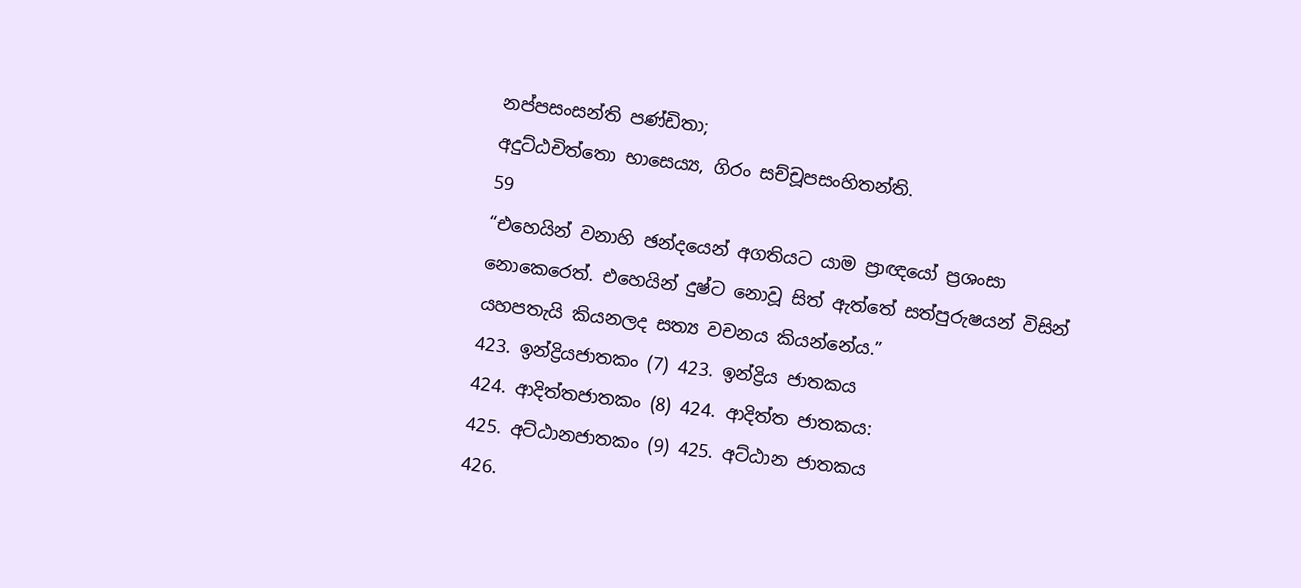නප්පසංසන්ති පණ්ඩිතා;
අදුට්ඨචිත්තො භාසෙය්‍ය, ගිරං සච්චූපසංහිතන්ති.
59
“එහෙයින් වනාහි ඡන්දයෙන් අගතියට යාම ප්‍රාඥයෝ ප්‍රශංසා නොකෙරෙත්. එහෙයින් දුෂ්ට නොවූ සිත් ඇත්තේ සත්පුරුෂයන් විසින් යහපතැයි කියනලද සත්‍ය වචනය කියන්නේය.”
423. ඉන්ද්‍රියජාතකං (7) 423. ඉන්ද්‍රිය ජාතකය
424. ආදිත්තජාතකං (8) 424. ආදිත්ත ජාතකය:
425. අට්ඨානජාතකං (9) 425. අට්ඨාන ජාතකය
426.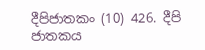දීපිජාතකං (10) 426. දීපි ජාතකය